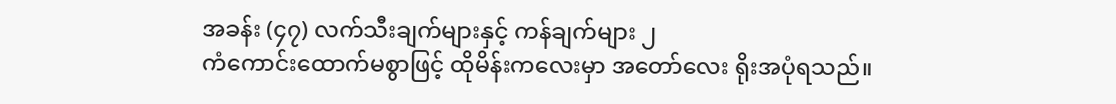အခန်း (၄၇) လက်သီးချက်များနှင့် ကန်ချက်များ ၂
ကံကောင်းထောက်မစွာဖြင့် ထိုမိန်းကလေးမှာ အတော်လေး ရိုးအပုံရသည်။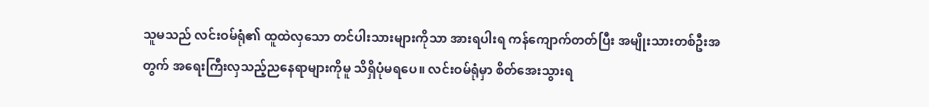သူမသည် လင်းဝမ်ရုံ၏ ထူထဲလှသော တင်ပါးသားများကိုသာ အားရပါးရ ကန်ကျောက်တတ်ပြီး အမျိုးသားတစ်ဦးအတွက် အရေးကြီးလှသည့်ညနေရာများကိုမူ သိရှိပုံမရပေ။ လင်းဝမ်ရုံမှာ စိတ်အေးသွားရ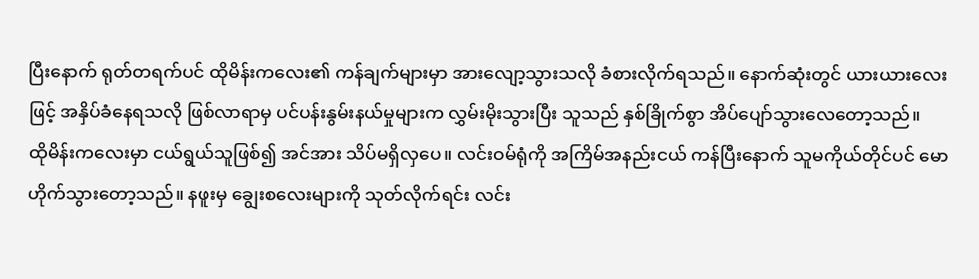ပြီးနောက် ရုတ်တရက်ပင် ထိုမိန်းကလေး၏ ကန်ချက်များမှာ အားလျော့သွားသလို ခံစားလိုက်ရသည်။ နောက်ဆုံးတွင် ယားယားလေးဖြင့် အနှိပ်ခံနေရသလို ဖြစ်လာရာမှ ပင်ပန်းနွမ်းနယ်မှုများက လွှမ်းမိုးသွားပြီး သူသည် နှစ်ခြိုက်စွာ အိပ်ပျော်သွားလေတော့သည်။
ထိုမိန်းကလေးမှာ ငယ်ရွယ်သူဖြစ်၍ အင်အား သိပ်မရှိလှပေ။ လင်းဝမ်ရုံကို အကြိမ်အနည်းငယ် ကန်ပြီးနောက် သူမကိုယ်တိုင်ပင် မောဟိုက်သွားတော့သည်။ နဖူးမှ ချွေးစလေးများကို သုတ်လိုက်ရင်း လင်း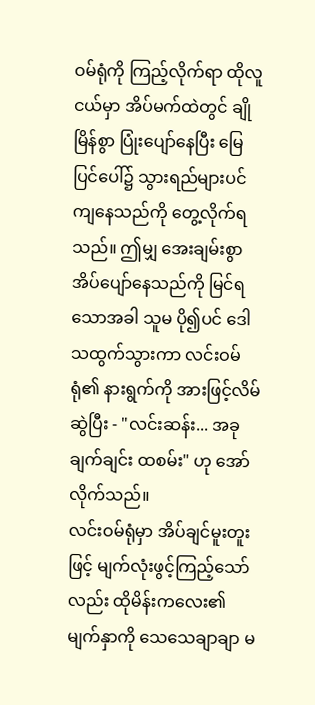ဝမ်ရုံကို ကြည့်လိုက်ရာ ထိုလူငယ်မှာ အိပ်မက်ထဲတွင် ချိုမြိန်စွာ ပြုံးပျော်နေပြီး မြေပြင်ပေါ်၌ သွားရည်များပင် ကျနေသည်ကို တွေ့လိုက်ရသည်။ ဤမျှ အေးချမ်းစွာ အိပ်ပျော်နေသည်ကို မြင်ရသောအခါ သူမ ပို၍ပင် ဒေါသထွက်သွားကာ လင်းဝမ်ရုံ၏ နားရွက်ကို အားဖြင့်လိမ်ဆွဲပြီး - "လင်းဆန်း... အခုချက်ချင်း ထစမ်း" ဟု အော်လိုက်သည်။
လင်းဝမ်ရုံမှာ အိပ်ချင်မူးတူးဖြင့် မျက်လုံးဖွင့်ကြည့်သော်လည်း ထိုမိန်းကလေး၏ မျက်နှာကို သေသေချာချာ မ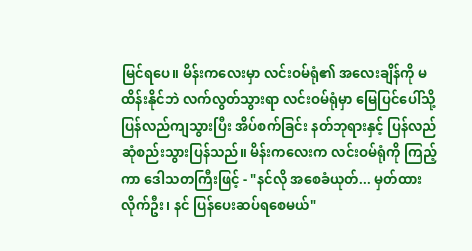မြင်ရပေ။ မိန်းကလေးမှာ လင်းဝမ်ရုံ၏ အလေးချိန်ကို မထိန်းနိုင်ဘဲ လက်လွတ်သွားရာ လင်းဝမ်ရုံမှာ မြေပြင်ပေါ်သို့ ပြန်လည်ကျသွားပြီး အိပ်စက်ခြင်း နတ်ဘုရားနှင့် ပြန်လည် ဆုံစည်းသွားပြန်သည်။ မိန်းကလေးက လင်းဝမ်ရုံကို ကြည့်ကာ ဒေါသတကြီးဖြင့် - "နင်လို အစေခံယုတ်... မှတ်ထားလိုက်ဦး၊ နင် ပြန်ပေးဆပ်ရစေမယ်"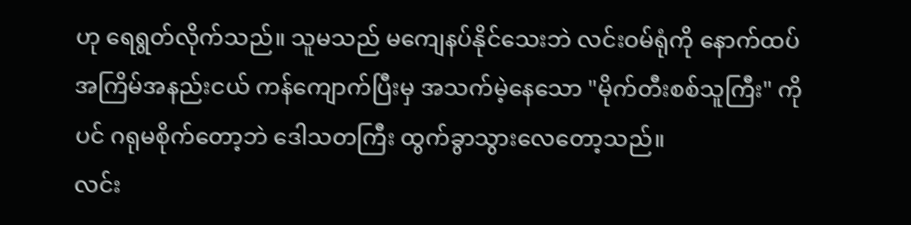ဟု ရေရွတ်လိုက်သည်။ သူမသည် မကျေနပ်နိုင်သေးဘဲ လင်းဝမ်ရုံကို နောက်ထပ် အကြိမ်အနည်းငယ် ကန်ကျောက်ပြီးမှ အသက်မဲ့နေသော "မိုက်တီးစစ်သူကြီး" ကိုပင် ဂရုမစိုက်တော့ဘဲ ဒေါသတကြီး ထွက်ခွာသွားလေတော့သည်။
လင်း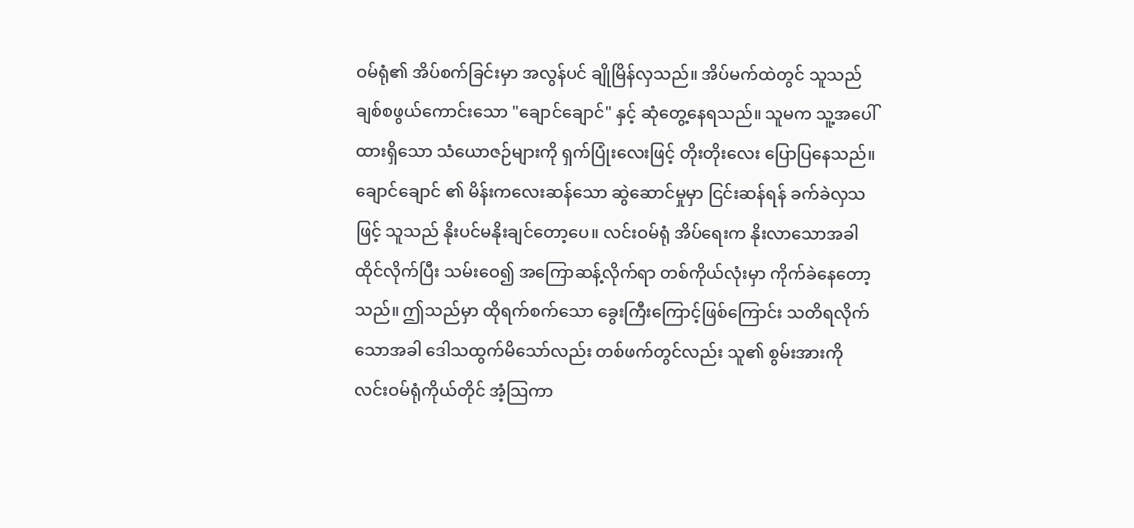ဝမ်ရုံ၏ အိပ်စက်ခြင်းမှာ အလွန်ပင် ချိုမြိန်လှသည်။ အိပ်မက်ထဲတွင် သူသည် ချစ်စဖွယ်ကောင်းသော "ချောင်ချောင်" နှင့် ဆုံတွေ့နေရသည်။ သူမက သူ့အပေါ် ထားရှိသော သံယောဇဉ်များကို ရှက်ပြုံးလေးဖြင့် တိုးတိုးလေး ပြောပြနေသည်။ ချောင်ချောင် ၏ မိန်းကလေးဆန်သော ဆွဲဆောင်မှုမှာ ငြင်းဆန်ရန် ခက်ခဲလှသဖြင့် သူသည် နိုးပင်မနိုးချင်တော့ပေ။ လင်းဝမ်ရုံ အိပ်ရေးက နိုးလာသောအခါ ထိုင်လိုက်ပြီး သမ်းဝေ၍ အကြောဆန့်လိုက်ရာ တစ်ကိုယ်လုံးမှာ ကိုက်ခဲနေတော့သည်။ ဤသည်မှာ ထိုရက်စက်သော ခွေးကြီးကြောင့်ဖြစ်ကြောင်း သတိရလိုက်သောအခါ ဒေါသထွက်မိသော်လည်း တစ်ဖက်တွင်လည်း သူ၏ စွမ်းအားကို လင်းဝမ်ရုံကိုယ်တိုင် အံ့သြကာ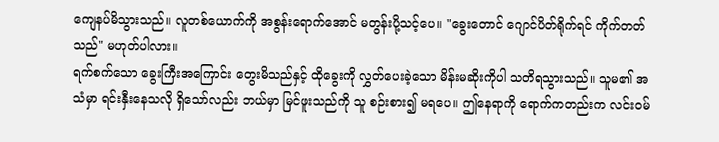ကျေနပ်မိသွားသည်။ လူတစ်ယောက်ကို အစွန်းရောက်အောင် မတွန်းပို့သင့်ပေ။ "ခွေးတောင် ဂျောင်ပိတ်ရိုက်ရင် ကိုက်တတ်သည်" မဟုတ်ပါလား။
ရက်စက်သော ခွေးကြီးအကြောင်း တွေးမိသည်နှင့် ထိုခွေးကို လွှတ်ပေးခဲ့သော မိန်းမဆိုးကိုပါ သတိရသွားသည်။ သူမ၏ အသံမှာ ရင်းနှီးနေသလို ရှိသော်လည်း ဘယ်မှာ မြင်ဖူးသည်ကို သူ စဉ်းစား၍ မရပေ။ ဤနေရာကို ရောက်ကတည်းက လင်းဝမ်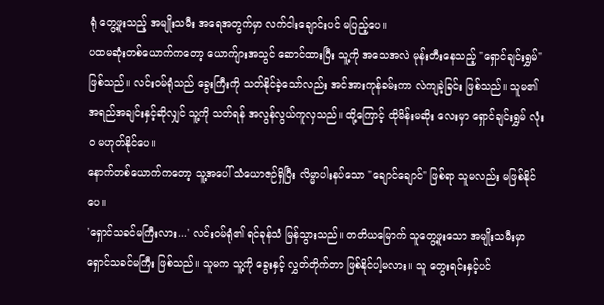ရုံ တွေ့ဖူးသည့် အမျိုးသမီး အရေအတွက်မှာ လက်ငါးချောင်းပင် မပြည့်ပေ။
ပထမဆုံးတစ်ယောက်ကတော့ ယောက်ျားအသွင် ဆောင်ထားပြီး သူ့ကို အသေအလဲ မုန်းတီးနေသည့် "ရှောင်ချင်းရွှမ်" ဖြစ်သည်။ လင်းဝမ်ရုံသည် ခွေးကြီးကို သတ်နိုင်ခဲ့သော်လည်း အင်အားကုန်ခမ်းကာ လဲကျခဲ့ခြင်း ဖြစ်သည်။ သူမ၏ အရည်အချင်းနှင့်ဆိုလျှင် သူ့ကို သတ်ရန် အလွန်လွယ်ကူလှသည်။ ထို့ကြောင့် ထိုမိန်းမဆိုး လေးမှာ ရှောင်ချင်းရွှမ် လုံးဝ မဟုတ်နိုင်ပေ။
နောက်တစ်ယောက်ကတော့ သူ့အပေါ် သံယောဇဉ်ရှိပြီး လိမ္မာပါးနပ်သော "ချောင်ချောင်" ဖြစ်ရာ သူမလည်း မဖြစ်နိုင်ပေ။
'ရှောင်သခင်မကြီးလား...' လင်းဝမ်ရုံ၏ ရင်ခုန်သံ မြန်သွားသည်။ တတိယမြောက် သူတွေ့ဖူးသော အမျိုးသမီးမှာ ရှောင်သခင်မကြီး ဖြစ်သည်။ သူမက သူ့ကို ခွေးနှင့် လွှတ်တိုက်တာ ဖြစ်နိုင်ပါ့မလား။ သူ တွေးရင်းနှင့်ပင်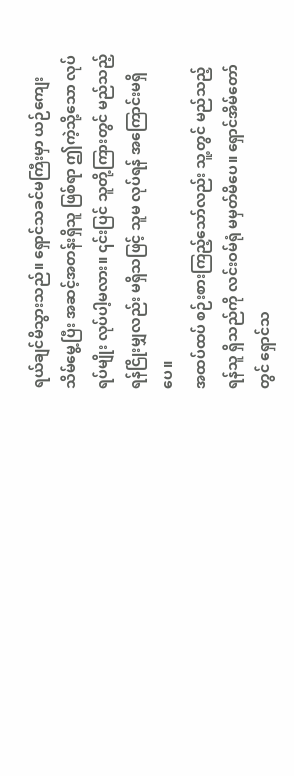ရယ်ချင်မိသွားသည်။ ရှောင်သခင်မကြီးမှာ ယဉ်ကျေးသိမ်မွေ့ပြီး အဆင့်အတန်းရှိသူ ဖြစ်ရာ ဤကဲ့သို့သော လုပ်ရပ်မျိုး လုပ်ပါ့မလား။ ၎င်းပြင် သူတို့ကြားတွင် မည်သည့် ရန်ငြိုးမျှလည်း မရှိသဖြင့် သူမ လုပ်ရန် အကြောင်းမရှိပေ။
အထပ်ထပ် စဉ်းစားကြည့်သော်လည်း သူ့တွင် မည်သည့် ရန်သူ ရှိသည်ကို လင်းဝမ်ရုံ မမှတ်မိပေ။ ရှောင်အိမ်တော်တွင် ရှောင်သ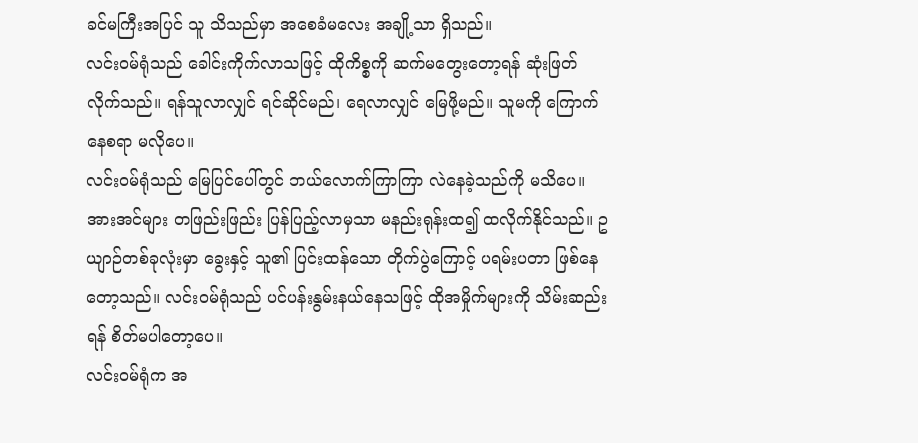ခင်မကြီးအပြင် သူ သိသည်မှာ အစေခံမလေး အချို့သာ ရှိသည်။
လင်းဝမ်ရုံသည် ခေါင်းကိုက်လာသဖြင့် ထိုကိစ္စကို ဆက်မတွေးတော့ရန် ဆုံးဖြတ်လိုက်သည်။ ရန်သူလာလျှင် ရင်ဆိုင်မည်၊ ရေလာလျှင် မြေဖို့မည်။ သူမကို ကြောက်နေစရာ မလိုပေ။
လင်းဝမ်ရုံသည် မြေပြင်ပေါ်တွင် ဘယ်လောက်ကြာကြာ လဲနေခဲ့သည်ကို မသိပေ။ အားအင်များ တဖြည်းဖြည်း ပြန်ပြည့်လာမှသာ မနည်းရုန်းထ၍ ထလိုက်နိုင်သည်။ ဥယျာဉ်တစ်ခုလုံးမှာ ခွေးနှင့် သူ၏ ပြင်းထန်သော တိုက်ပွဲကြောင့် ပရမ်းပတာ ဖြစ်နေတော့သည်။ လင်းဝမ်ရုံသည် ပင်ပန်းနွမ်းနယ်နေသဖြင့် ထိုအမှိုက်များကို သိမ်းဆည်းရန် စိတ်မပါတော့ပေ။
လင်းဝမ်ရုံက အ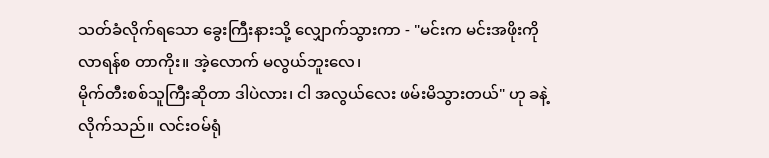သတ်ခံလိုက်ရသော ခွေးကြီးနားသို့ လျှောက်သွားကာ - "မင်းက မင်းအဖိုးကို လာရန်စ တာကိုး။ အဲ့လောက် မလွယ်ဘူးလေ၊
မိုက်တီးစစ်သူကြီးဆိုတာ ဒါပဲလား၊ ငါ အလွယ်လေး ဖမ်းမိသွားတယ်" ဟု ခနဲ့လိုက်သည်။ လင်းဝမ်ရုံ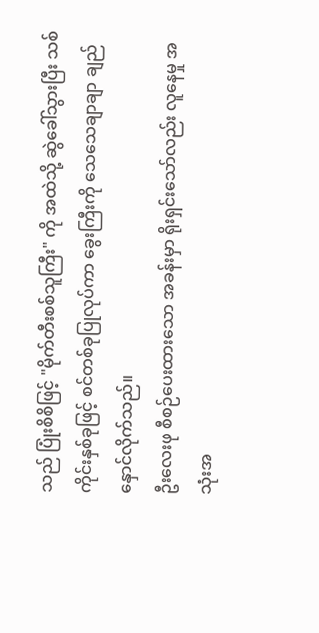သည် ပြုံးစိစိဖြင့် "မိုက်တီးစစ်သူကြီး" ကို အထဲသို့ ဆွဲခေါ်သွားပြီး သစ်ကိုင်းနှစ်ခုဖြင့် စင်တစ်ခုပြုလုပ်ကာ ခွေးကြီးကို သေသေချာချာ ချည်နှောင်လိုက်သည်။
ဦးလေးဖု စီစဉ်ပေးထားသော အခန်းမှာ ရိုးရှင်းသော်လည်း လူနေမှု အသုံးအ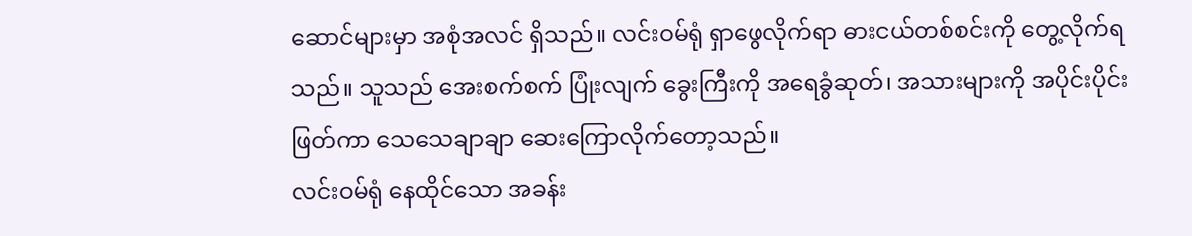ဆောင်များမှာ အစုံအလင် ရှိသည်။ လင်းဝမ်ရုံ ရှာဖွေလိုက်ရာ ဓားငယ်တစ်စင်းကို တွေ့လိုက်ရသည်။ သူသည် အေးစက်စက် ပြုံးလျက် ခွေးကြီးကို အရေခွံဆုတ်၊ အသားများကို အပိုင်းပိုင်းဖြတ်ကာ သေသေချာချာ ဆေးကြောလိုက်တော့သည်။
လင်းဝမ်ရုံ နေထိုင်သော အခန်း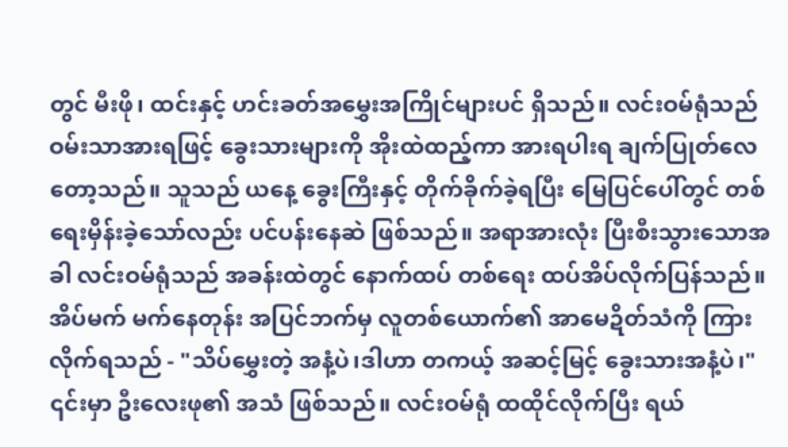တွင် မီးဖို၊ ထင်းနှင့် ဟင်းခတ်အမွှေးအကြိုင်များပင် ရှိသည်။ လင်းဝမ်ရုံသည် ဝမ်းသာအားရဖြင့် ခွေးသားများကို အိုးထဲထည့်ကာ အားရပါးရ ချက်ပြုတ်လေတော့သည်။ သူသည် ယနေ့ ခွေးကြီးနှင့် တိုက်ခိုက်ခဲ့ရပြီး မြေပြင်ပေါ်တွင် တစ်ရေးမှိန်းခဲ့သော်လည်း ပင်ပန်းနေဆဲ ဖြစ်သည်။ အရာအားလုံး ပြီးစီးသွားသောအခါ လင်းဝမ်ရုံသည် အခန်းထဲတွင် နောက်ထပ် တစ်ရေး ထပ်အိပ်လိုက်ပြန်သည်။
အိပ်မက် မက်နေတုန်း အပြင်ဘက်မှ လူတစ်ယောက်၏ အာမေဍိတ်သံကို ကြားလိုက်ရသည် - "သိပ်မွှေးတဲ့ အနံ့ပဲ၊ဒါဟာ တကယ့် အဆင့်မြင့် ခွေးသားအနံ့ပဲ၊" ၎င်းမှာ ဦးလေးဖု၏ အသံ ဖြစ်သည်။ လင်းဝမ်ရုံ ထထိုင်လိုက်ပြီး ရယ်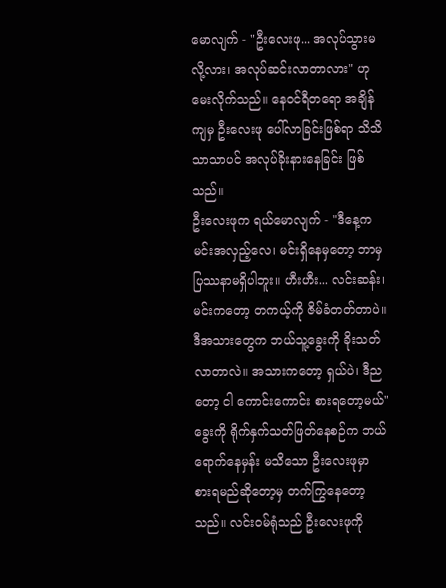မောလျက် - "ဦးလေးဖု... အလုပ်သွားမလို့လား၊ အလုပ်ဆင်းလာတာလား" ဟု မေးလိုက်သည်။ နေဝင်ရီတရော အချိန်ကျမှ ဦးလေးဖု ပေါ်လာခြင်းဖြစ်ရာ သိသိသာသာပင် အလုပ်ခိုးနားနေခြင်း ဖြစ်သည်။
ဦးလေးဖုက ရယ်မောလျက် - "ဒီနေ့က မင်းအလှည့်လေ၊ မင်းရှိနေမှတော့ ဘာမှ ပြဿနာမရှိပါဘူး။ ဟီးဟီး... လင်းဆန်း၊ မင်းကတော့ တကယ့်ကို ဇိမ်ခံတတ်တာပဲ။ ဒီအသားတွေက ဘယ်သူ့ခွေးကို ခိုးသတ်လာတာလဲ။ အသားကတော့ ရှယ်ပဲ၊ ဒီညတော့ ငါ ကောင်းကောင်း စားရတော့မယ်" ခွေးကို ရိုက်နှက်သတ်ဖြတ်နေစဉ်က ဘယ်ရောက်နေမှန်း မသိသော ဦးလေးဖုမှာ စားရမည်ဆိုတော့မှ တက်ကြွနေတော့သည်။ လင်းဝမ်ရုံသည် ဦးလေးဖုကို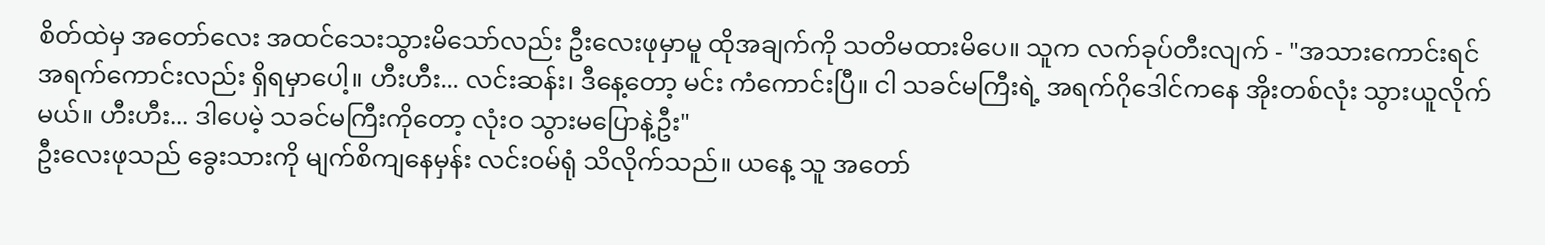စိတ်ထဲမှ အတော်လေး အထင်သေးသွားမိသော်လည်း ဦးလေးဖုမှာမူ ထိုအချက်ကို သတိမထားမိပေ။ သူက လက်ခုပ်တီးလျက် - "အသားကောင်းရင် အရက်ကောင်းလည်း ရှိရမှာပေါ့။ ဟီးဟီး... လင်းဆန်း၊ ဒီနေ့တော့ မင်း ကံကောင်းပြီ။ ငါ သခင်မကြီးရဲ့ အရက်ဂိုဒေါင်ကနေ အိုးတစ်လုံး သွားယူလိုက်မယ်။ ဟီးဟီး... ဒါပေမဲ့ သခင်မကြီးကိုတော့ လုံးဝ သွားမပြောနဲ့ဦး"
ဦးလေးဖုသည် ခွေးသားကို မျက်စိကျနေမှန်း လင်းဝမ်ရုံ သိလိုက်သည်။ ယနေ့ သူ အတော်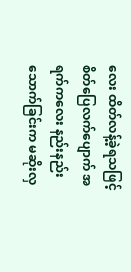လေး ထိတ်လန့်ခဲ့ရသဖြင့် စိတ်ပြေလက်ပျောက် အရက်ကလေး နည်းနည်းသောက်ခြင်းက မဆိုးလှ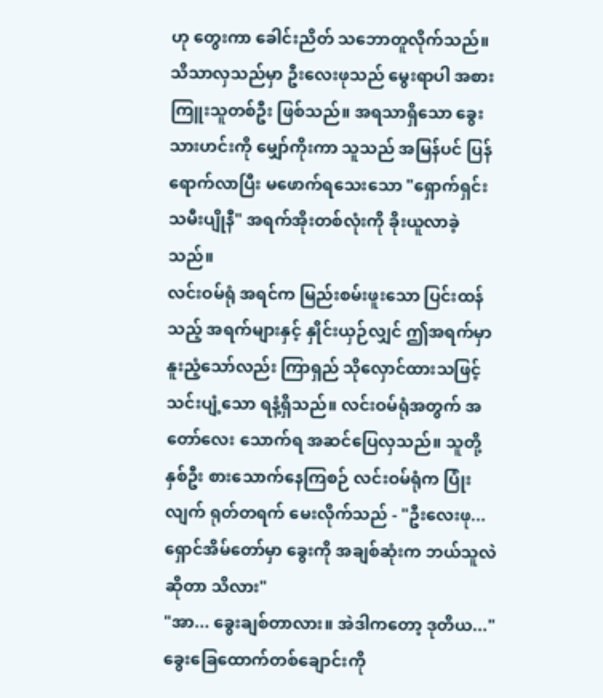ဟု တွေးကာ ခေါင်းညိတ် သဘောတူလိုက်သည်။ သိသာလှသည်မှာ ဦးလေးဖုသည် မွေးရာပါ အစားကြူးသူတစ်ဦး ဖြစ်သည်။ အရသာရှိသော ခွေးသားဟင်းကို မျှော်ကိုးကာ သူသည် အမြန်ပင် ပြန်ရောက်လာပြီး မဖောက်ရသေးသော "ရှောက်ရှင်း သမီးပျိုနီ" အရက်အိုးတစ်လုံးကို ခိုးယူလာခဲ့သည်။
လင်းဝမ်ရုံ အရင်က မြည်းစမ်းဖူးသော ပြင်းထန်သည့် အရက်များနှင့် နှိုင်းယှဉ်လျှင် ဤအရက်မှာ နူးညံ့သော်လည်း ကြာရှည် သိုလှောင်ထားသဖြင့် သင်းပျံ့သော ရနံ့ရှိသည်။ လင်းဝမ်ရုံအတွက် အတော်လေး သောက်ရ အဆင်ပြေလှသည်။ သူတို့နှစ်ဦး စားသောက်နေကြစဉ် လင်းဝမ်ရုံက ပြုံးလျက် ရုတ်တရက် မေးလိုက်သည် - "ဦးလေးဖု... ရှောင်အိမ်တော်မှာ ခွေးကို အချစ်ဆုံးက ဘယ်သူလဲဆိုတာ သိလား"
"အာ... ခွေးချစ်တာလား။ အဲဒါကတော့ ဒုတိယ..." ခွေးခြေထောက်တစ်ချောင်းကို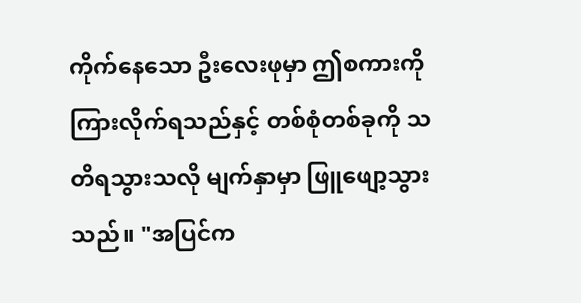ကိုက်နေသော ဦးလေးဖုမှာ ဤစကားကို ကြားလိုက်ရသည်နှင့် တစ်စုံတစ်ခုကို သတိရသွားသလို မျက်နှာမှာ ဖြူဖျော့သွားသည်။ "အပြင်က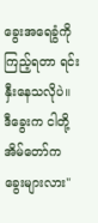ခွေးအရေခွံကို ကြည့်ရတာ ရင်းနှီးနေသလိုပဲ။ ဒီခွေးက ငါတို့ အိမ်တော်က ခွေးများလား"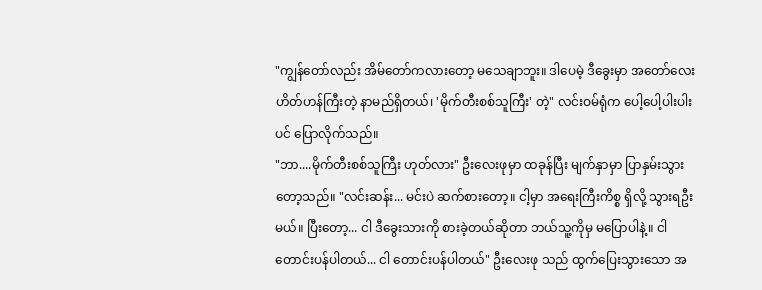"ကျွန်တော်လည်း အိမ်တော်ကလားတော့ မသေချာဘူး။ ဒါပေမဲ့ ဒီခွေးမှာ အတော်လေး ဟိတ်ဟန်ကြီးတဲ့ နာမည်ရှိတယ်၊ 'မိုက်တီးစစ်သူကြီး' တဲ့" လင်းဝမ်ရုံက ပေါ့ပေါ့ပါးပါးပင် ပြောလိုက်သည်။
"ဘာ....မိုက်တီးစစ်သူကြီး ဟုတ်လား" ဦးလေးဖုမှာ ထခုန်ပြီး မျက်နှာမှာ ပြာနှမ်းသွားတော့သည်။ "လင်းဆန်း... မင်းပဲ ဆက်စားတော့။ ငါ့မှာ အရေးကြီးကိစ္စ ရှိလို့ သွားရဦးမယ်။ ပြီးတော့... ငါ ဒီခွေးသားကို စားခဲ့တယ်ဆိုတာ ဘယ်သူ့ကိုမှ မပြောပါနဲ့။ ငါ တောင်းပန်ပါတယ်... ငါ တောင်းပန်ပါတယ်" ဦးလေးဖု သည် ထွက်ပြေးသွားသော အ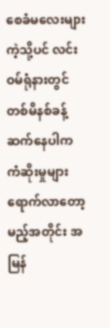စေခံမလေးများကဲ့သို့ပင် လင်းဝမ်ရုံနားတွင် တစ်မိနစ်ခန့် ဆက်နေပါက ကံဆိုးမှုများ ရောက်လာတော့မည့်အတိုင်း အမြန်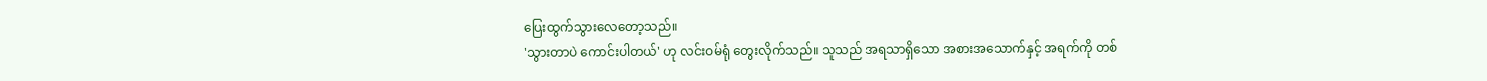ပြေးထွက်သွားလေတော့သည်။
'သွားတာပဲ ကောင်းပါတယ်' ဟု လင်းဝမ်ရုံ တွေးလိုက်သည်။ သူသည် အရသာရှိသော အစားအသောက်နှင့် အရက်ကို တစ်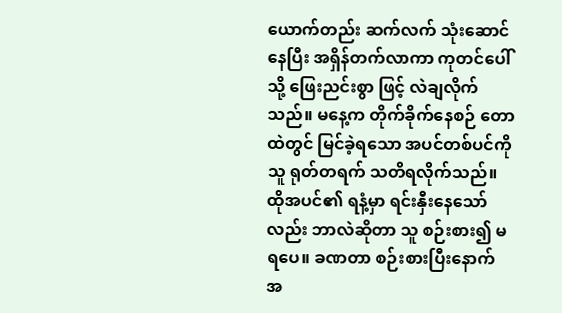ယောက်တည်း ဆက်လက် သုံးဆောင်နေပြီး အရှိန်တက်လာကာ ကုတင်ပေါ်သို့ ဖြေးညင်းစွာ ဖြင့် လဲချလိုက်သည်။ မနေ့က တိုက်ခိုက်နေစဉ် တောထဲတွင် မြင်ခဲ့ရသော အပင်တစ်ပင်ကို သူ ရုတ်တရက် သတိရလိုက်သည်။ ထိုအပင်၏ ရနံ့မှာ ရင်းနှီးနေသော်လည်း ဘာလဲဆိုတာ သူ စဉ်းစား၍ မရပေ။ ခဏတာ စဉ်းစားပြီးနောက် အ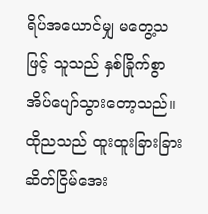ရိပ်အယောင်မျှ မတွေ့သဖြင့် သူသည် နှစ်ခြိုက်စွာ အိပ်ပျော်သွားတော့သည်။ ထိုညသည် ထူးထူးခြားခြား ဆိတ်ငြိမ်အေး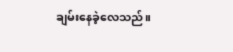ချမ်းနေခဲ့လေသည်။